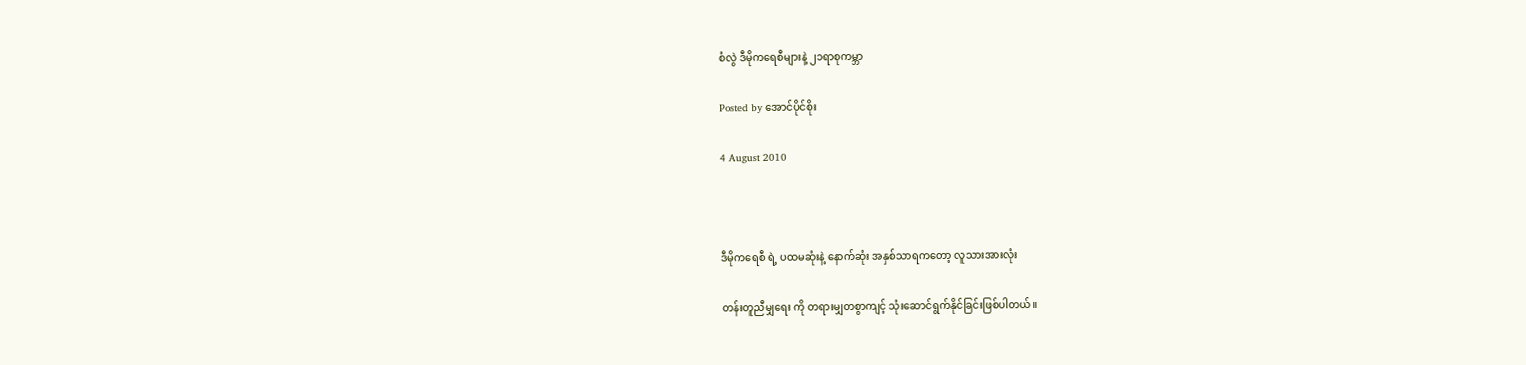စံလွဲ ဒီမိုကရေစီများနဲ့ ၂၁ရာစုကမ္ဘာ

Posted by အောင်ပိုင်စိုး

4 August 2010



ဒီမိုကရေစီ ရဲ့ ပထမဆုံးနဲ့ နောက်ဆုံး အနှစ်သာရကတော့ လူသားအားလုံး

တန်းတူညီမျှရေး ကို တရားမျှတစွာကျင့် သုံးဆောင်ရွက်နိုင်ခြင်းဖြစ်ပါတယ်။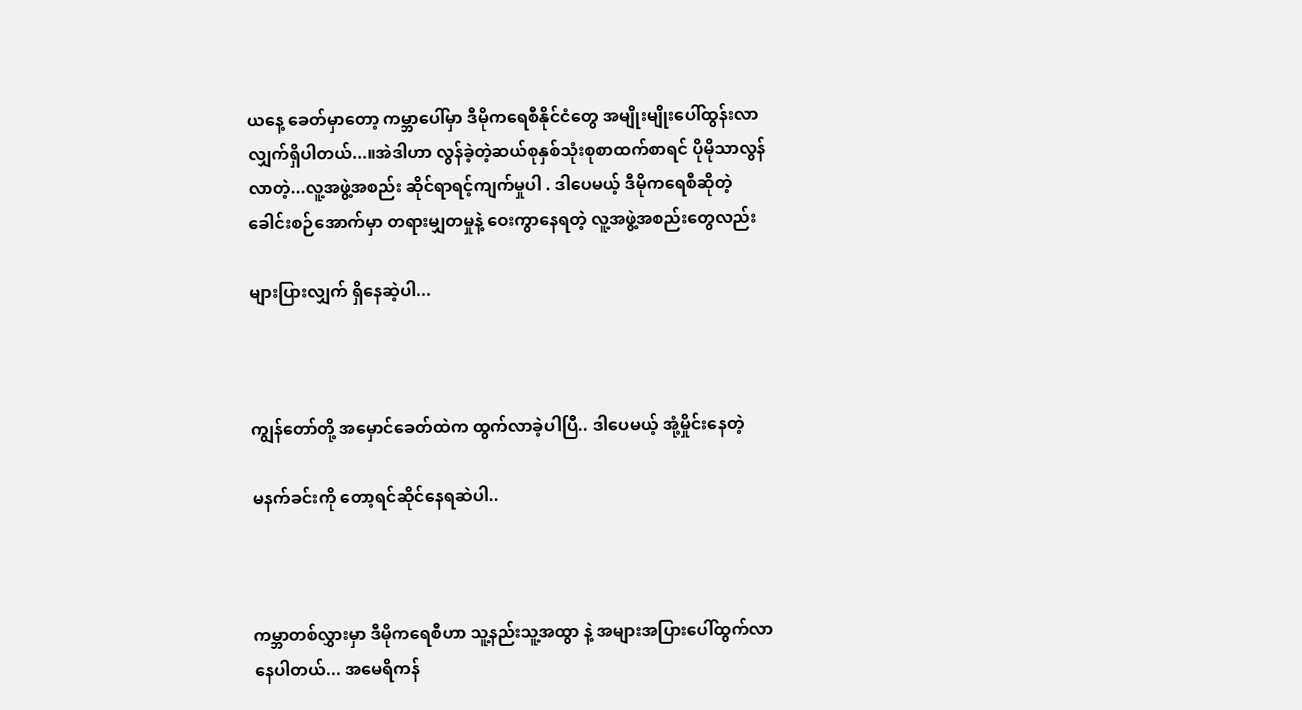ယနေ့ ခေတ်မှာတော့ ကမ္ဘာပေါ်မှာ ဒီမိုကရေစီနိုင်ငံတွေ အမျိုးမျိုးပေါ်ထွန်းလာလျှက်ရှိပါတယ်...။အဲဒါဟာ လွန်ခဲ့တဲ့ဆယ်စုနှစ်သုံးစုစာထက်စာရင် ပိုမိုသာလွန်လာတဲ့...လူ့အဖွဲ့အစည်း ဆိုင်ရာရင့်ကျက်မှုပါ . ဒါပေမယ့် ဒီမိုကရေစီဆိုတဲ့ခေါင်းစဉ်အောက်မှာ တရားမျှတမှုနဲ့ ဝေးကွာနေရတဲ့ လူ့အဖွဲ့အစည်းတွေလည်း

များပြားလျှက် ရှိနေဆဲ့ပါ...



ကျွန်တော်တို့ အမှောင်ခေတ်ထဲက ထွက်လာခဲ့ပါပြီ.. ဒါပေမယ့် အုံ့မှိုင်းနေတဲ့

မနက်ခင်းကို တော့ရင်ဆိုင်နေရဆဲပါ..



ကမ္ဘာတစ်လွှားမှာ ဒီမိုကရေစီဟာ သူ့နည်းသူ့အထွာ နဲ့ အများအပြားပေါ်ထွက်လာနေပါတယ်... အမေရိကန်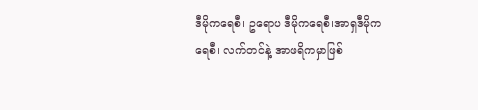ဒီမိုကရေစီ၊ ဥရောပ ဒီမိုကရေစီ၊အာရှဒီမိုကရေစီ၊ လက်တင်နဲ့ အာဖရိကမှာဖြစ်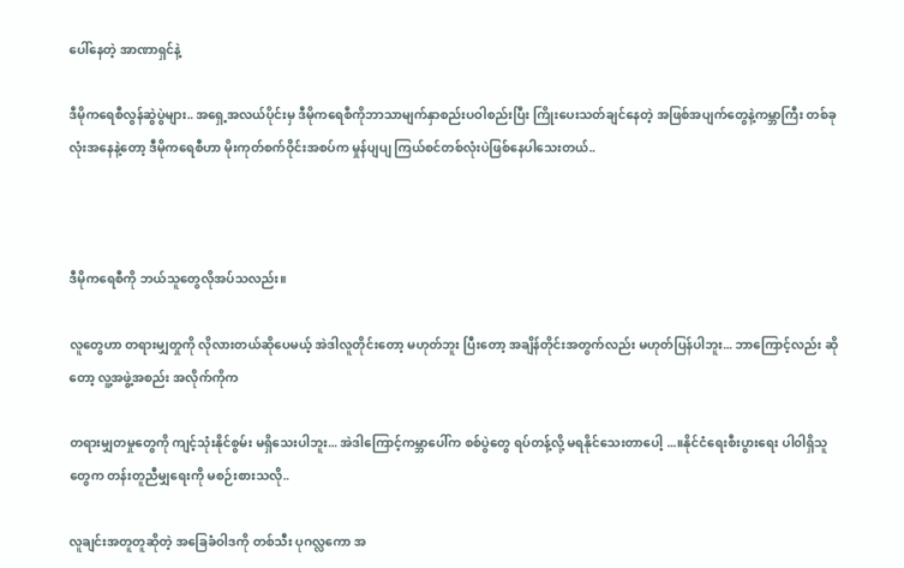ပေါ်နေတဲ့ အာဏာရှင်နဲ့

ဒီမိုကရေစီလွန်ဆွဲပွဲများ.. အရှေ့အလယ်ပိုင်းမှ ဒီမိုကရေစီကိုဘာသာမျက်နှာစည်းပဝါစည်းပြီး ကြိုးပေးသတ်ချင်နေတဲ့ အဖြစ်အပျက်တွေနဲ့ကမ္ဘာကြီး တစ်ခုလုံးအနေနဲ့တော့ ဒီမိုကရေစီဟာ မိုးကုတ်စက်ဝိုင်းအစပ်က မှုန်ပျပျ ကြယ်စင်တစ်လုံးပဲဖြစ်နေပါသေးတယ်..



ဒီမိုကရေစီကို ဘယ်သူတွေလိုအပ်သလည်း။

လူတွေဟာ တရားမျှတှုကို လိုလားတယ်ဆိုပေမယ့် အဲဒါလူတိုင်းတော့ မဟုတ်ဘူး ပြီးတော့ အချိန်တိုင်းအတွက်လည်း မဟုတ်ပြန်ပါဘူး... ဘာကြောင့်လည်း ဆိုတော့ လူ့အဖွဲ့အစည်း အလိုက်ကိုက

တရားမျှတမှုတွေကို ကျင့်သုံးနိုင်စွမ်း မရှိသေးပါဘူး... အဲဒါကြောင့်ကမ္ဘာပေါ်က စစ်ပွဲတွေ ရပ်တန့်လို့ မရနိုင်သေးတာပေါ့ ...။နိုင်ငံရေးစီးပွားရေး ပါ၀ါရှိသူတွေက တန်းတူညီမျှရေးကို မစဉ်းစားသလို..

လူချင်းအတူတူဆိုတဲ့ အခြေခံဝါဒကို တစ်သီး ပုဂလ္လကော အ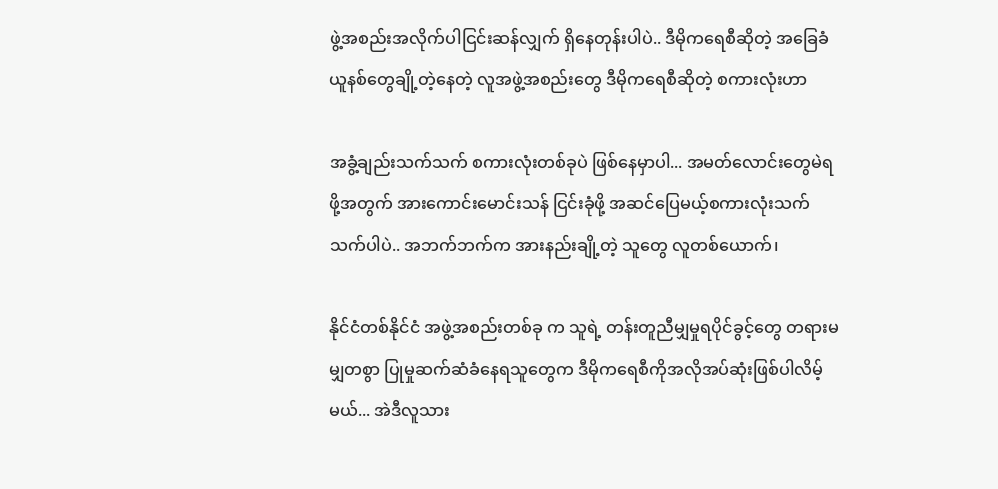ဖွဲ့အစည်းအလိုက်ပါငြင်းဆန်လျှက် ရှိနေတုန်းပါပဲ.. ဒီမိုကရေစီဆိုတဲ့ အခြေခံယူနစ်တွေချို့တဲ့နေတဲ့ လူအဖွဲ့အစည်းတွေ ဒီမိုကရေစီဆိုတဲ့ စကားလုံးဟာ

အခွံ့ချည်းသက်သက် စကားလုံးတစ်ခုပဲ ဖြစ်နေမှာပါ... အမတ်လောင်းတွေမဲရဖို့အတွက် အားကောင်းမောင်းသန် ငြင်းခုံဖို့ အဆင်ပြေမယ့်စကားလုံးသက်သက်ပါပဲ.. အဘက်ဘက်က အားနည်းချို့တဲ့ သူတွေ လူတစ်ယောက်၊

နိုင်ငံတစ်နိုင်ငံ အဖွဲ့အစည်းတစ်ခု က သူရဲ့ တန်းတူညီမျှမှုရပိုင်ခွင့်တွေ တရားမမျှတစွာ ပြုမှုဆက်ဆံခံနေရသူတွေက ဒီမိုကရေစီကိုအလိုအပ်ဆုံးဖြစ်ပါလိမ့်မယ်... အဲဒီလူသား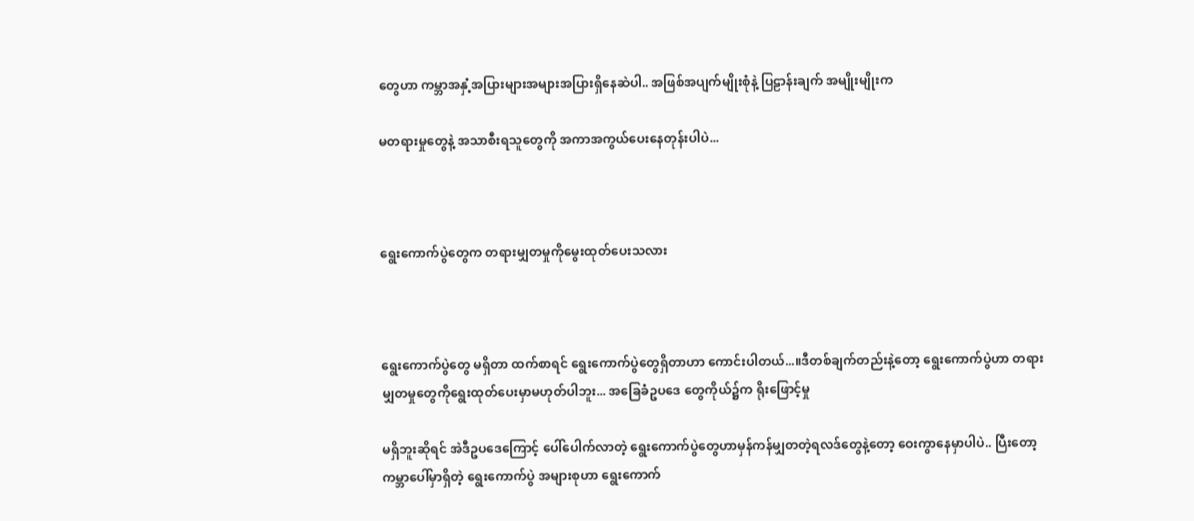တွေဟာ ကမ္ဘာအနှံ့အပြားများအများအပြားရှိနေဆဲပါ.. အဖြစ်အပျက်မျိုးစုံနဲ့ ပြဠာန်းချက် အမျိုးမျိုးက

မတရားမှုတွေနဲ့ အသာစီးရသူတွေကို အကာအကွယ်ပေးနေတုန်းပါပဲ...



ရွေးကောက်ပွဲတွေက တရားမျှတမှုကိုမွေးထုတ်ပေးသလား



ရွေးကောက်ပွဲတွေ မရှိတာ ထက်စာရင် ရွေးကောက်ပွဲတွေရှိတာဟာ ကောင်းပါတယ်...။ဒီတစ်ချက်တည်းနဲ့တော့ ရွေးကောက်ပွဲဟာ တရားမျှတမှုတွေကိုရွေးထုတ်ပေးမှာမဟုတ်ပါဘူး... အခြေခံဥပဒေ တွေကိုယ်၌က ရိုးဖြောင့်မှု

မရှိဘူးဆိုရင် အဲဒီဥပဒေကြောင့် ပေါ်ပေါက်လာတဲ့ ရွေးကောက်ပွဲတွေဟာမှန်ကန်မျှတတဲ့ရလဒ်တွေနဲ့တော့ ဝေးကွာနေမှာပါပဲ.. ပြီးတော့ကမ္ဘာပေါ်မှာရှိတဲ့ ရွေးကောက်ပွဲ အများစုဟာ ရွေးကောက်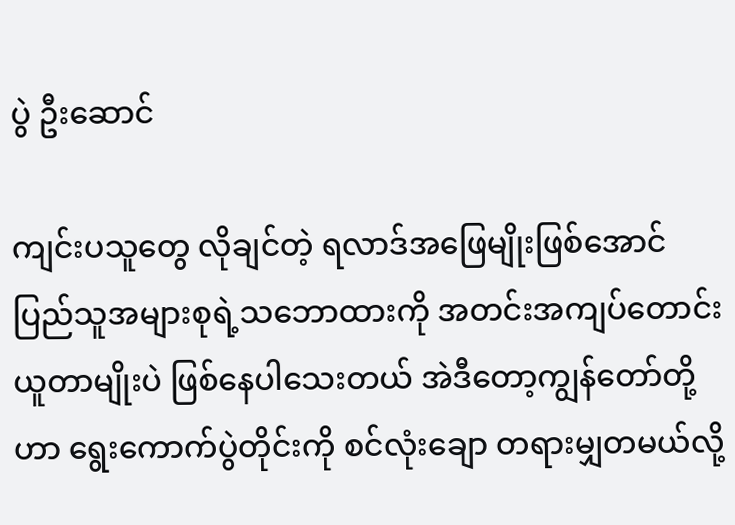ပွဲ ဦးဆောင်

ကျင်းပသူတွေ လိုချင်တဲ့ ရလာဒ်အဖြေမျိုးဖြစ်အောင် ပြည်သူအများစုရဲ့သဘောထားကို အတင်းအကျပ်တောင်းယူတာမျိုးပဲ ဖြစ်နေပါသေးတယ် အဲဒီတော့ကျွန်တော်တို့ဟာ ရွေးကောက်ပွဲတိုင်းကို စင်လုံးချော တရားမျှတမယ်လို့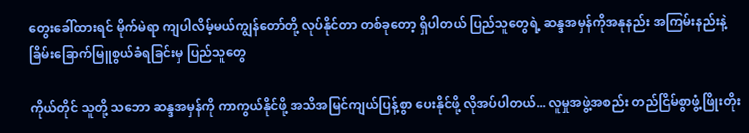တွေးခေါ်ထားရင် မိုက်မဲရာ ကျပါလိမ့်မယ်ကျွန်တော်တို့ လုပ်နိုင်တာ တစ်ခုတော့ ရှိပါတယ် ပြည်သူတွေရဲ့ ဆန္ဒအမှန်ကိုအနုနည်း အကြမ်းနည်းနဲ့ ခြိမ်းခြောက်မြူစွယ်ခံရခြင်းမှ ပြည်သူတွေ

ကိုယ်တိုင် သူတို့ သဘော ဆန္ဒအမှန်ကို ကာကွယ်နိုင်ဖို့ အသိအမြင်ကျယ်ပြန့်စွာ ပေးနိုင်ဖို့ လိုအပ်ပါတယ်... လူမှုအဖွဲ့အစည်း တည်ငြိမ်စွာဖွံ့ဖြိုးတိုး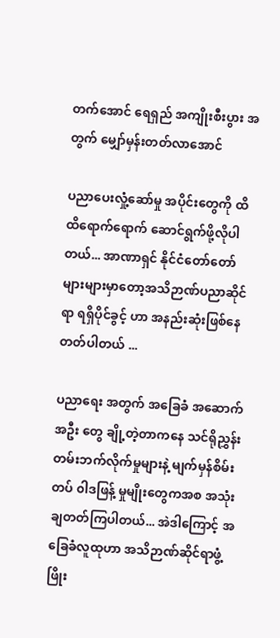တက်အောင် ရေရှည် အကျိုးစီးပွား အတွက် မျှော်မှန်းတတ်လာအောင်

ပညာပေးလှုံ့ဆော်မှု အပိုင်းတွေကို ထိထိရောက်ရောက် ဆောင်ရွက်ဖို့လိုပါတယ်... အာဏာရှင် နိုင်ငံတော်တော် များများမှာတော့အသိဉာဏ်ပညာဆိုင်ရာ ရရှိပိုင်ခွင့် ဟာ အနည်းဆုံးဖြစ်နေတတ်ပါတယ် ...

ပညာရေး အတွက် အခြေခံ အဆောက်အဦး တွေ ချို့တဲ့တာကနေ သင်ရိုညွှန်းတမ်းဘက်လိုက်မှုများနဲ့ မျက်မှန်စိမ်းတပ် ၀ါဒဖြန့် မှုမျိုးတွေကအစ အသုံးချတတ်ကြပါတယ်... အဲဒါကြောင့် အခြေခံလူထုဟာ အသိဉာဏ်ဆိုင်ရာဖွံ့ဖြိုး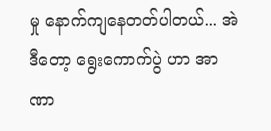မှု နောက်ကျနေတတ်ပါတယ်... အဲဒီတော့ ရွေးကောက်ပွဲ ဟာ အာဏာ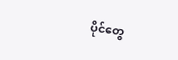ပိုင်တွေ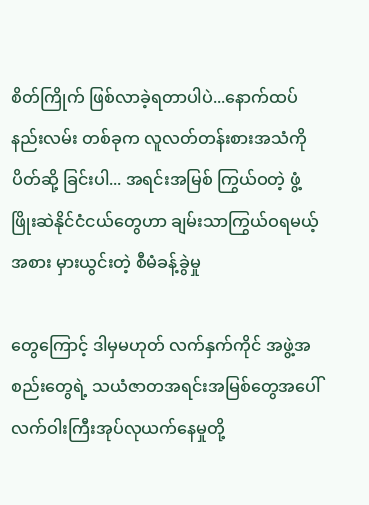စိတ်ကြိုက် ဖြစ်လာခဲ့ရတာပါပဲ...နောက်ထပ် နည်းလမ်း တစ်ခုက လူလတ်တန်းစားအသံကို ပိတ်ဆို့ ခြင်းပါ... အရင်းအမြစ် ကြွယ်ဝတဲ့ ဖွံ့ဖြိုးဆဲနိုင်ငံငယ်တွေဟာ ချမ်းသာကြွယ်ဝရမယ့် အစား မှားယွင်းတဲ့ စီမံခန့်ခွဲမှု

တွေကြောင့် ဒါမှမဟုတ် လက်နှက်ကိုင် အဖွဲ့အစည်းတွေရဲ့ သယံဇာတအရင်းအမြစ်တွေအပေါ် လက်ဝါးကြီးအုပ်လုယက်နေမှုတို့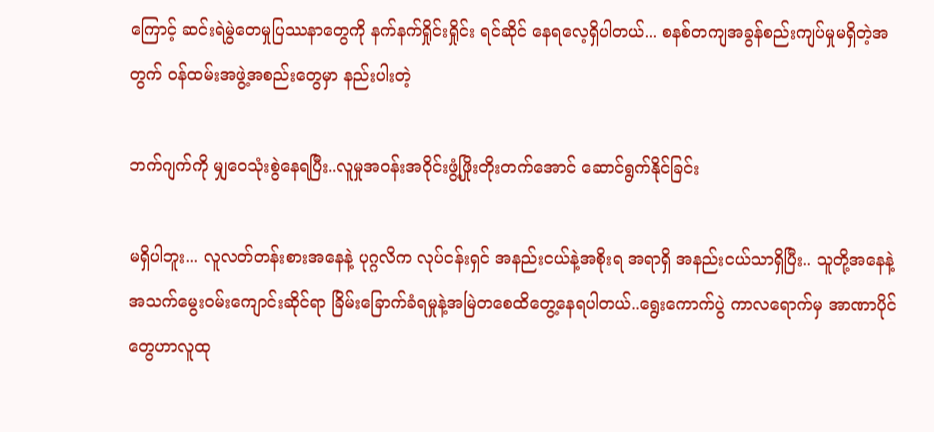ကြောင့် ဆင်းရဲမွဲတေမှုပြဿနာတွေကို နက်နက်ရှိုင်းရှိုင်း ရင်ဆိုင် နေရလေ့ရှိပါတယ်... စနစ်တကျအခွန်စည်းကျပ်မှုမရှိတဲ့အတွက် ဝန်ထမ်းအဖွဲ့အစည်းတွေမှာ နည်းပါးတဲ့

ဘက်ဂျက်ကို မျှဝေသုံးစွဲနေရပြီး..လူမှုအဝန်းအဝိုင်းဖွံ့ဖြိုးတိုးတက်အောင် ဆောင်ရွက်နိုင်ခြင်း

မရှိပါဘူး... လူလတ်တန်းစားအနေနဲ့ ပုဂ္ဂလိက လုပ်ငန်းရှင် အနည်းငယ်နဲ့အစိုးရ အရာရှိ အနည်းငယ်သာရှိပြီး.. သူတို့အနေနဲ့အသက်မွေးဝမ်းကျောင်းဆိုင်ရာ ခြိမ်းခြောက်ခံရမှုနဲ့အမြဲတစေထိတွေ့နေရပါတယ်..ရွေးကောက်ပွဲ ကာလရောက်မှ အာဏာပိုင်တွေဟာလူထု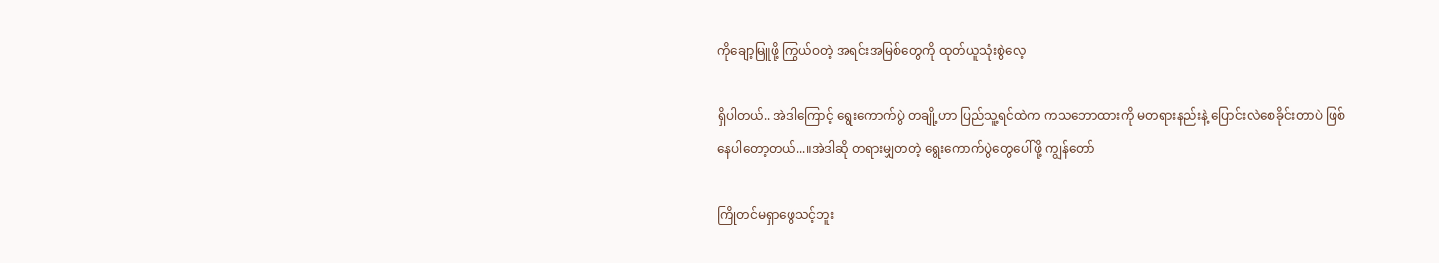ကိုချော့မြူဖို့ ကြွယ်ဝတဲ့ အရင်းအမြစ်တွေကို ထုတ်ယူသုံးစွဲလေ့

ရှိပါတယ်.. အဲဒါကြောင့် ရွေးကောက်ပွဲ တချို့ဟာ ပြည်သူ့ရင်ထဲက ကသဘောထားကို မတရားနည်းနဲ့ ပြောင်းလဲစေခိုင်းတာပဲ ဖြစ်နေပါတော့တယ်...။အဲဒါဆို တရားမျှတတဲ့ ရွေးကောက်ပွဲတွေပေါ်ဖို့ ကျွန်တော်

ကြိုတင်မရှာဖွေသင့်ဘူး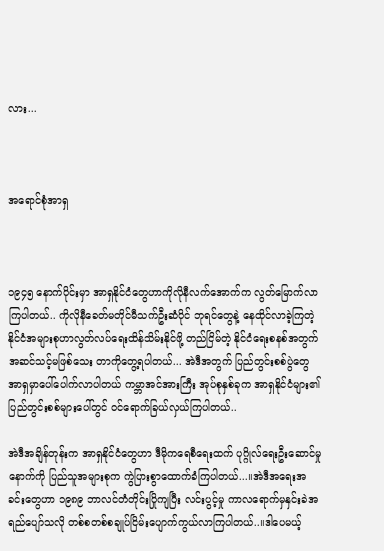လား...



အရောင်စုံအာရှ



၁၉၄၅ နောက်ပိုင်းမှာ အာရှနိုင်ငံတွေဟာကိုလိုနီလက်အောက်က လွတ်မြောက်လာကြပါတယ်.. ကိုလိုနီခေတ်မတိုင်မီသက်ဦးဆံပိုင် ဘုရင်တွေနဲ့ နေထိုင်လာခဲ့ကြတဲ့ နိုင်ငံအများစုဟာလွတ်လပ်ရေးထိန်သိမ်းနိုင်ဖို့ တည်ငြိမ်တဲ့ နိုင်ငံရေးစနစ်အတွက် အဆင်သင့်မဖြစ်သေး တာကိုတွေ့ရပါတယ်... အဲဒီအတွက် ပြည်တွင်းစစ်ပွဲတွေအာရှမှာပေါ်ပေါက်လာပါတယ် ကမ္ဘာအင်အားကြီး အုပ်စုနှစ်ခုက အာရှနိုင်ငံများ၏ပြည်တွင်းစစ်များပေါ်တွင် ဝင်ရောက်ခြယ်လှယ်ကြပါတယ်..

အဲဒီအချိန်တုန်းက အာရှနိုင်ငံတွေဟာ ဒီမိုကရေစီရေးထက် ပုဂ္ဂိုလ်ရေးဦးဆောင်မှုနောက်ကို ပြည်သူအများစုက ကွဲပြားစွာထောက်ခံကြပါတယ်...။အဲဒီအရေးအခင်းတွေဟာ ၁၉၈၉ ဘာလင်တံတိုင်းပြိုကျပြီး လင်းပွင့်မှု ကာလရောက်မှနှင်းခဲအရည်ပျော်သလို တစ်စတစ်စချုပ်ငြိမ်းပျောက်ကွယ်လာကြပါတယ်..။ဒါပေမယ့်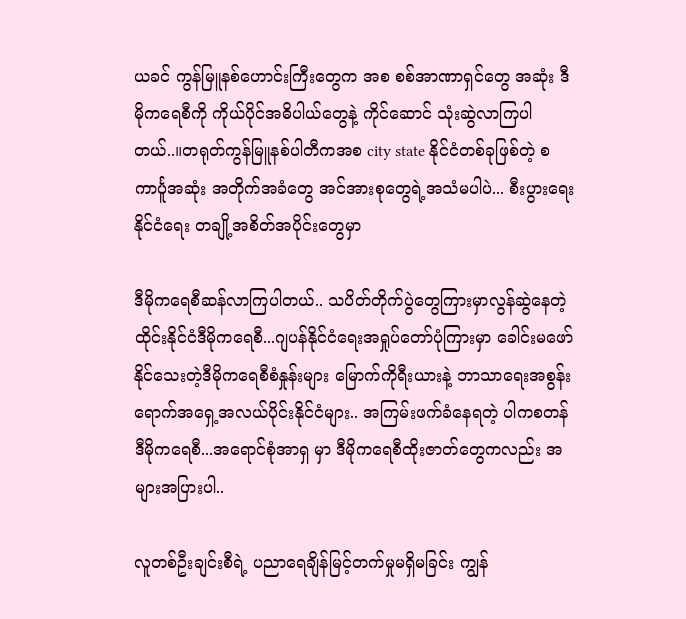ယခင် ကွန်မြူနစ်ဟောင်းကြီးတွေက အစ စစ်အာဏာရှင်တွေ အဆုံး ဒီမိုကရေစီကို ကိုယ်ပိုင်အဓိပါယ်တွေနဲ့ ကိုင်ဆောင် သုံးဆွဲလာကြပါတယ်..။တရုတ်ကွန်မြူနစ်ပါတီကအစ city state နိုင်ငံတစ်ခုဖြစ်တဲ့ စကာင်္ပူအဆုံး အတိုက်အခံတွေ အင်အားစုတွေရဲ့အသံမပါပဲ... စီးပွားရေးနိုင်ငံရေး တချို့အစိတ်အပိုင်းတွေမှာ

ဒီမိုကရေစီဆန်လာကြပါတယ်.. သပိတ်တိုက်ပွဲတွေကြားမှာလွန်ဆွဲနေတဲ့ ထိုင်းနိုင်ငံဒီမိုကရေစီ...ဂျပန်နိုင်ငံရေးအရှုပ်တော်ပုံကြားမှာ ခေါင်းမဖော်နိုင်သေးတဲ့ဒီမိုကရေစီစံနှုန်းများ မြောက်ကိုရီးယားနဲ့ ဘာသာရေးအစွန်းရောက်အရှေ့အလယ်ပိုင်းနိုင်ငံများ.. အကြမ်းဖက်ခံနေရတဲ့ ပါကစတန်ဒီမိုကရေစီ...အရောင်စုံအာရှ မှာ ဒီမိုကရေစီထိုးဇာတ်တွေကလည်း အများအပြားပါ..

လူတစ်ဦးချင်းစီရဲ့ ပညာရေချိန်မြင့်တက်မှုမရှိမခြင်း ကျွန်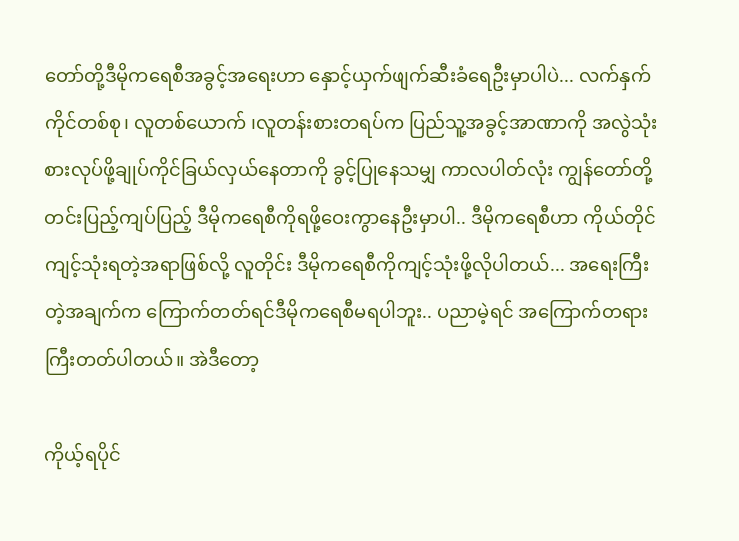တော်တို့ဒီမိုကရေစီအခွင့်အရေးဟာ နှောင့်ယှက်ဖျက်ဆီးခံရေဦးမှာပါပဲ... လက်နှက်ကိုင်တစ်စု၊ လူတစ်ယောက် ၊လူတန်းစားတရပ်က ပြည်သူ့အခွင့်အာဏာကို အလွဲသုံးစားလုပ်ဖို့ချုပ်ကိုင်ခြယ်လှယ်နေတာကို ခွင့်ပြုနေသမျှ ကာလပါတ်လုံး ကျွန်တော်တို့တင်းပြည့်ကျပ်ပြည့် ဒီမိုကရေစီကိုရဖို့ဝေးကွာနေဦးမှာပါ.. ဒီမိုကရေစီဟာ ကိုယ်တိုင်ကျင့်သုံးရတဲ့အရာဖြစ်လို့ လူတိုင်း ဒီမိုကရေစီကိုကျင့်သုံးဖို့လိုပါတယ်... အရေးကြီးတဲ့အချက်က ကြောက်တတ်ရင်ဒီမိုကရေစီမရပါဘူး.. ပညာမဲ့ရင် အကြောက်တရားကြီးတတ်ပါတယ်။ အဲဒီတော့

ကိုယ့်ရပိုင်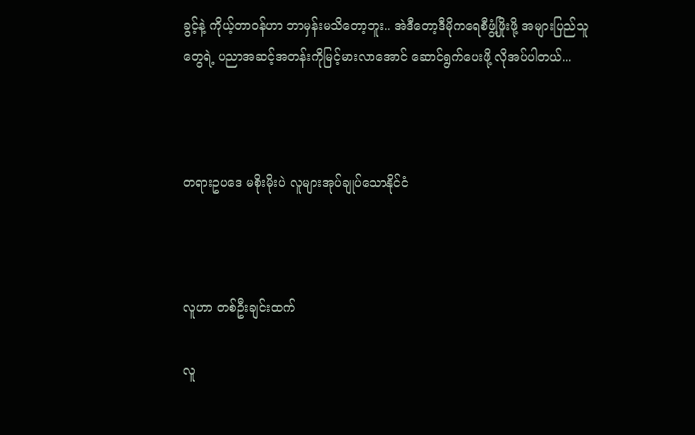ခွင့်နဲ့ ကိုယ့်တာဝန်ဟာ ဘာမှန်းမသိတော့ဘူး.. အဲဒီတော့ဒီမိုကရေစီဖွံ့ဖြိုးဖို့ အများပြည်သူတွေရဲ့ ပညာအဆင့်အတန်းကိုမြင့်မားလာအောင် ဆောင်ရွက်ပေးဖို့ လိုအပ်ပါတယ်...



တရားဥပဒေ မစိုးမိုးပဲ လူများအုပ်ချုပ်သောနိုင်ငံ



လူဟာ တစ်ဦးချင်းထက်

လူ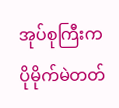အုပ်စုကြီးက ပိုမိုက်မဲတတ်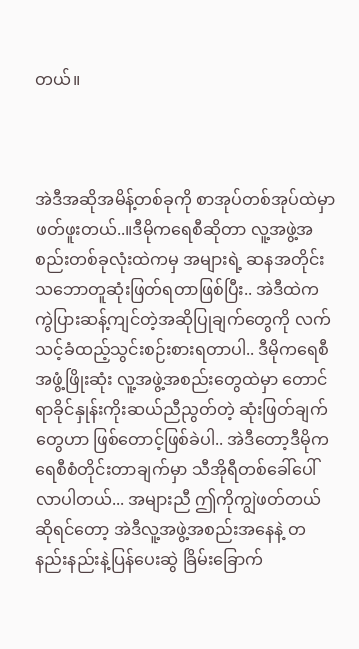တယ်။



အဲဒီအဆိုအမိန့်တစ်ခုကို စာအုပ်တစ်အုပ်ထဲမှာ ဖတ်ဖူးတယ်..။ဒီမိုကရေစီဆိုတာ လူ့အဖွဲ့အစည်းတစ်ခုလုံးထဲကမှ အများရဲ့ ဆနအတိုင်းသဘောတူဆုံးဖြတ်ရတာဖြစ်ပြီး.. အဲဒီထဲက ကွဲပြားဆန့်ကျင်တဲ့အဆိုပြုချက်တွေကို လက်သင့်ခံထည့်သွင်းစဉ်းစားရတာပါ.. ဒီမိုကရေစီအဖွံ့ဖြိုးဆုံး လူ့အဖွဲ့အစည်းတွေထဲမှာ တောင် ရာခိုင်နှုန်းကိုးဆယ်ညီညွတ်တဲ့ ဆုံးဖြတ်ချက်တွေဟာ ဖြစ်တောင့်ဖြစ်ခဲပါ.. အဲဒီတော့ဒီမိုကရေစီစံတိုင်းတာချက်မှာ သီအိုရီတစ်ခေါ်ပေါ်လာပါတယ်... အများညီ ဤကိုကျွဲဖတ်တယ် ဆိုရင်တော့ အဲဒီလူ့အဖွဲ့အစည်းအနေနဲ့ တနည်းနည်းနဲ့ပြန်ပေးဆွဲ ခြိမ်းခြောက်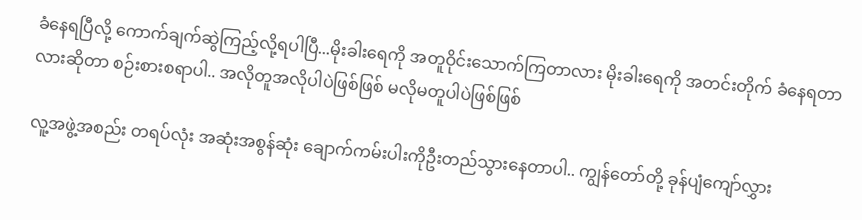ခံနေရပြီလို့ ကောက်ချက်ဆွဲကြည့်လို့ရပါပြီ...မိုးခါးရေကို အတူဝိုင်းသောက်ကြတာလား မိုးခါးရေကို အတင်းတိုက် ခံနေရတာလားဆိုတာ စဉ်းစားစရာပါ.. အလိုတူအလိုပါပဲဖြစ်ဖြစ် မလိုမတူပါပဲဖြစ်ဖြစ်

လူ့အဖွဲ့အစည်း တရပ်လုံး အဆုံးအစွန်ဆုံး ချောက်ကမ်းပါးကိုဦးတည်သွားနေတာပါ.. ကျွန်တော်တို့ ခုန်ပျံကျော်လွှား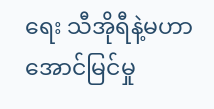ရေး သီအိုရီနဲ့မဟာအောင်မြင်မှု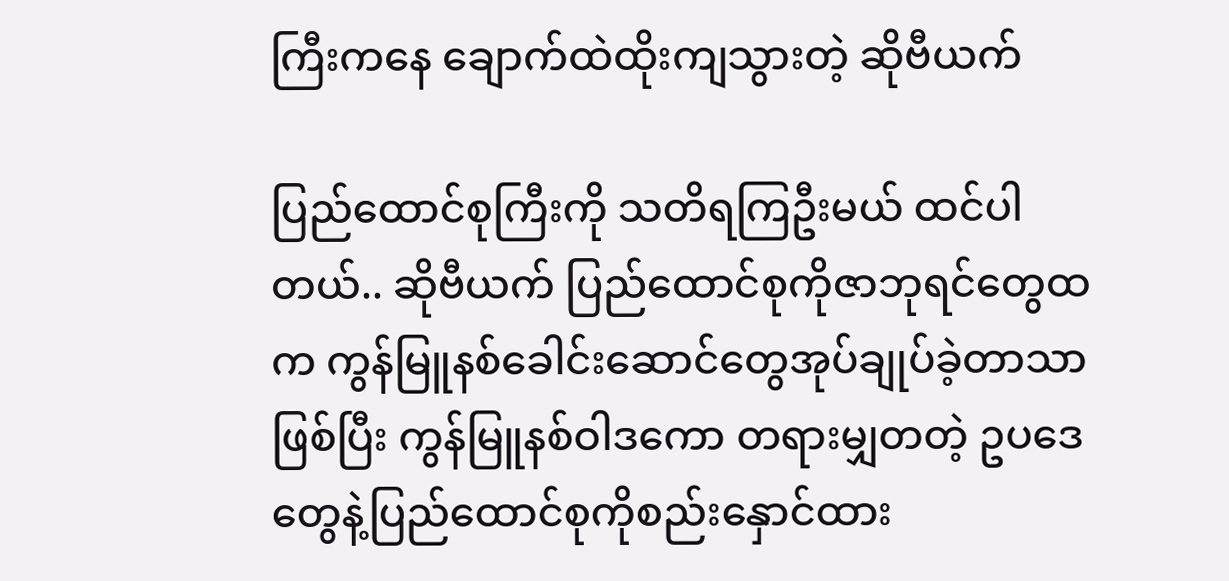ကြီးကနေ ချောက်ထဲထိုးကျသွားတဲ့ ဆိုဗီယက်

ပြည်ထောင်စုကြီးကို သတိရကြဦးမယ် ထင်ပါတယ်.. ဆိုဗီယက် ပြည်ထောင်စုကိုဇာဘုရင်တွေထက ကွန်မြူနစ်ခေါင်းဆောင်တွေအုပ်ချုပ်ခဲ့တာသာ ဖြစ်ပြီး ကွန်မြူနစ်ဝါဒကော တရားမျှတတဲ့ ဥပဒေတွေနဲ့ပြည်ထောင်စုကိုစည်းနှောင်ထား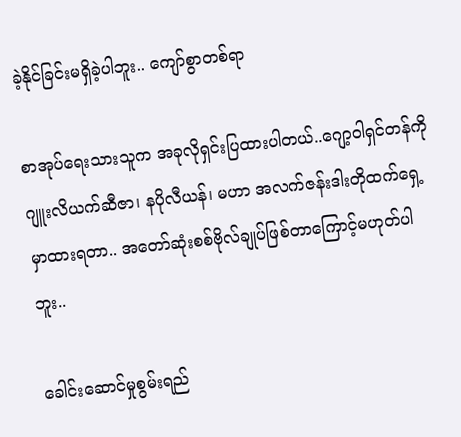ခဲ့နိုင်ခြင်းမရှိခဲ့ပါဘူး.. ကျော်စွာတစ်ရာ

စာအုပ်ရေးသားသူက အခုလိုရှင်းပြထားပါတယ်..ဂျော့ဝါရှင်တန်ကို ဂျူးလိယက်ဆီဇာ၊ နပိုလီယန်၊ မဟာ အလက်ဇန်းဒါးတိုထက်ရှေ့မှာထားရတာ.. အတော်ဆုံးစစ်ဗိုလ်ချုပ်ဖြစ်တာကြောင့်မဟုတ်ပါဘူး..

ခေါင်းဆောင်မှုစွမ်းရည်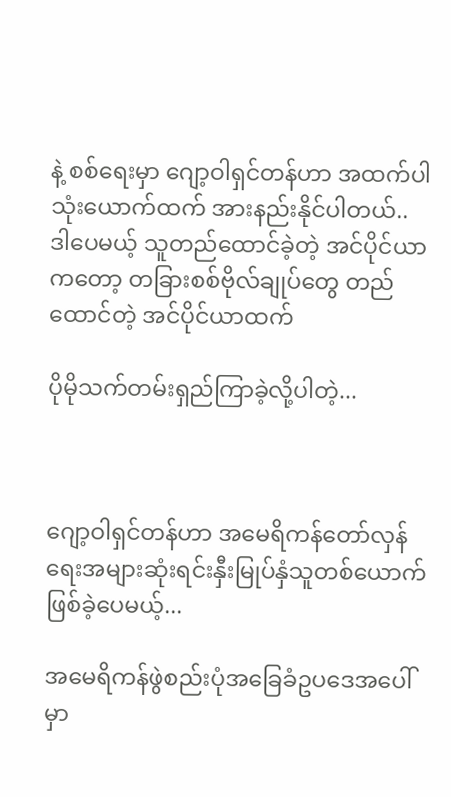နဲ့ စစ်ရေးမှာ ဂျော့ဝါရှင်တန်ဟာ အထက်ပါသုံးယောက်ထက် အားနည်းနိုင်ပါတယ်.. ဒါပေမယ့် သူတည်ထောင်ခဲ့တဲ့ အင်ပိုင်ယာကတော့ တခြားစစ်ဗိုလ်ချုပ်တွေ တည်ထောင်တဲ့ အင်ပိုင်ယာထက်

ပိုမိုသက်တမ်းရှည်ကြာခဲ့လို့ပါတဲ့...



ဂျော့ဝါရှင်တန်ဟာ အမေရိကန်တော်လှန်ရေးအများဆုံးရင်းနှီးမြုပ်နှံသူတစ်ယောက်ဖြစ်ခဲ့ပေမယ့်...

အမေရိကန်ဖွဲစည်းပုံအခြေခံဥပဒေအပေါ်မှာ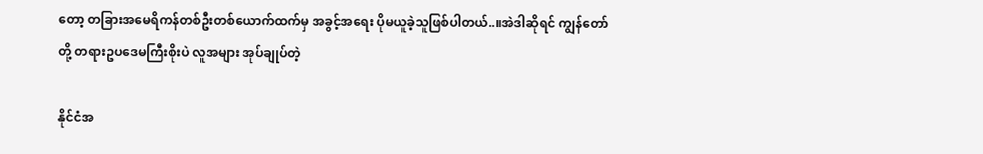တော့ တခြားအမေရိကန်တစ်ဦးတစ်ယောက်ထက်မှ အခွင့်အရေး ပိုမယူခဲ့သူဖြစ်ပါတယ်..။အဲဒါဆိုရင် ကျွန်တော်တို့ တရားဥပဒေမကြီးစိုးပဲ လူအများ အုပ်ချုပ်တဲ့

နိုင်ငံအ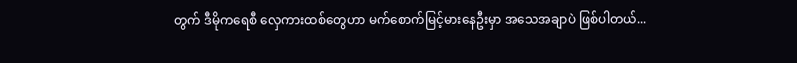တွက် ဒီမိုကရေစီ လှေကားထစ်တွေဟာ မက်စောက်မြင့်မားနေဦးမှာ အသေအချာပဲ ဖြစ်ပါတယ်...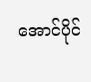အောင်ပိုင်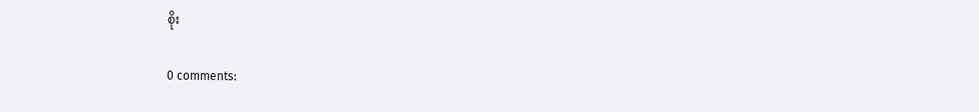စိုး

0 comments: